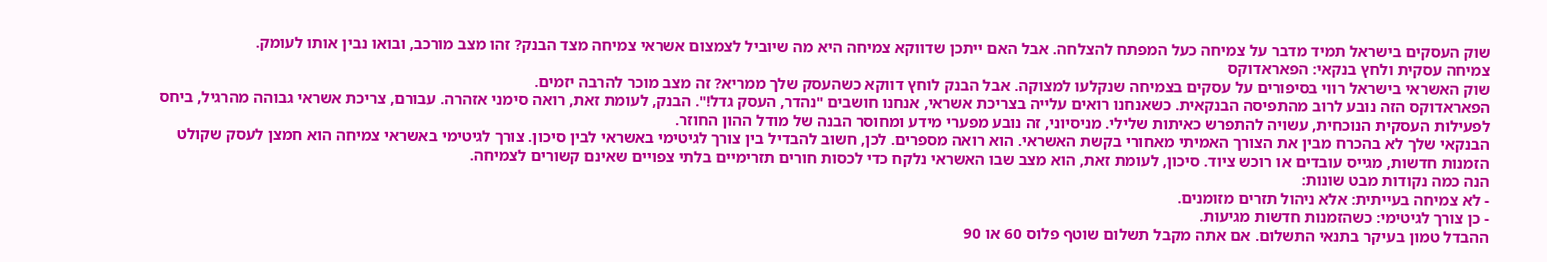שוק העסקים בישראל תמיד מדבר על צמיחה כעל המפתח להצלחה. אבל האם ייתכן שדווקא צמיחה היא מה שיוביל לצמצום אשראי צמיחה מצד הבנק? זהו מצב מורכב, ובואו נבין אותו לעומק.
צמיחה עסקית ולחץ בנקאי: הפאראדוקס
שוק האשראי בישראל רווי בסיפורים על עסקים בצמיחה שנקלעו למצוקה. אבל הבנק לוחץ דווקא כשהעסק שלך ממריא? זה מצב מוכר להרבה יזמים.
הפאראדוקס הזה נובע לרוב מהתפיסה הבנקאית. כשאנחנו רואים עלייה בצריכת אשראי, אנחנו חושבים "נהדר, העסק גדל!". הבנק, לעומת זאת, רואה סימני אזהרה. עבורם, צריכת אשראי גבוהה מהרגיל, ביחס לפעילות העסקית הנוכחית, עשויה להתפרש כאיתות שלילי. מניסיוני, זה נובע מפערי מידע ומחוסר הבנה של מודל ההון החוזר.
הבנקאי שלך לא בהכרח מבין את הצורך האמיתי מאחורי בקשת האשראי. הוא רואה מספרים. לכן, חשוב להבדיל בין צורך לגיטימי באשראי לבין סיכון. צורך לגיטימי באשראי צמיחה הוא חמצן לעסק שקולט הזמנות חדשות, מגייס עובדים או רוכש ציוד. סיכון, לעומת זאת, הוא מצב שבו האשראי נלקח כדי לכסות חורים תזרימיים בלתי צפויים שאינם קשורים לצמיחה.
הנה כמה נקודות מבט שונות:
- לא צמיחה בעייתית: אלא ניהול תזרים מזומנים.
- כן צורך לגיטימי: כשהזמנות חדשות מגיעות.
ההבדל טמון בעיקר בתנאי התשלום. אם אתה מקבל תשלום שוטף פלוס 60 או 90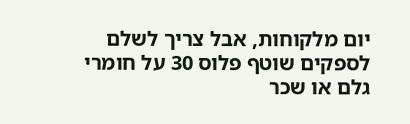יום מלקוחות, אבל צריך לשלם לספקים שוטף פלוס 30 על חומרי גלם או שכר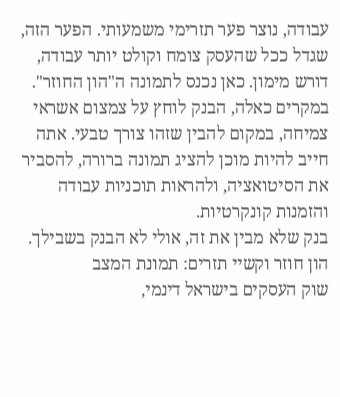עבודה, נוצר פער תזרימי משמעותי. הפער הזה, שגדל ככל שהעסק צומח וקולט יותר עבודה, דורש מימון. כאן נכנס לתמונה ה"הון החוזר". במקרים כאלה, הבנק לוחץ על צמצום אשראי צמיחה, במקום להבין שזהו צורך טבעי. אתה חייב להיות מוכן להציג תמונה ברורה, להסביר את הסיטואציה, ולהראות תוכניות עבודה והזמנות קונקרטיות.
בנק שלא מבין את זה, אולי לא הבנק בשבילך.
הון חוזר וקשיי תזרים: תמונת המצב
שוק העסקים בישראל דינמי,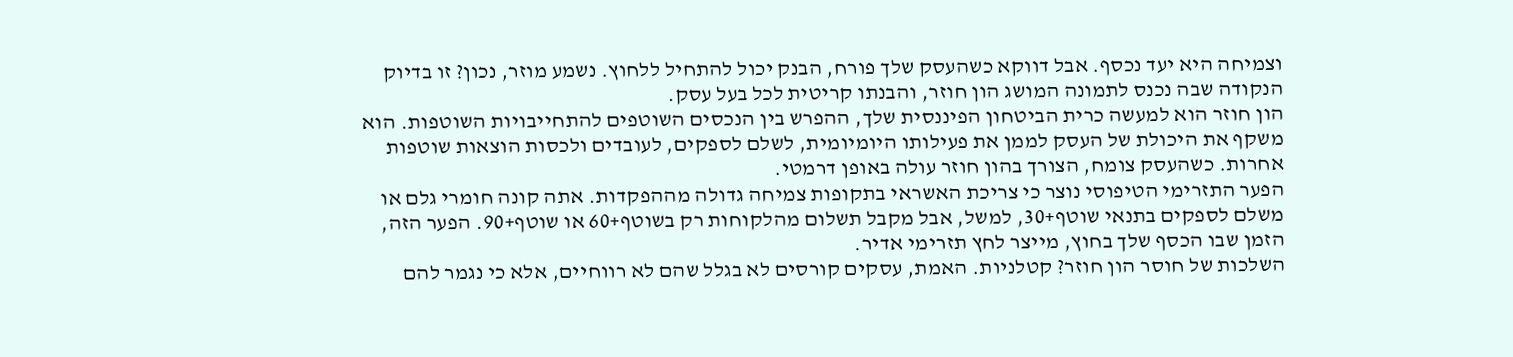וצמיחה היא יעד נכסף. אבל דווקא כשהעסק שלך פורח, הבנק יכול להתחיל ללחוץ. נשמע מוזר, נכון? זו בדיוק הנקודה שבה נכנס לתמונה המושג הון חוזר, והבנתו קריטית לכל בעל עסק.
הון חוזר הוא למעשה כרית הביטחון הפיננסית שלך, ההפרש בין הנכסים השוטפים להתחייבויות השוטפות. הוא משקף את היכולת של העסק לממן את פעילותו היומיומית, לשלם לספקים, לעובדים ולכסות הוצאות שוטפות אחרות. כשהעסק צומח, הצורך בהון חוזר עולה באופן דרמטי.
הפער התזרימי הטיפוסי נוצר כי צריכת האשראי בתקופות צמיחה גדולה מההפקדות. אתה קונה חומרי גלם או משלם לספקים בתנאי שוטף+30, למשל, אבל מקבל תשלום מהלקוחות רק בשוטף+60 או שוטף+90. הפער הזה, הזמן שבו הכסף שלך בחוץ, מייצר לחץ תזרימי אדיר.
השלכות של חוסר הון חוזר? קטלניות. האמת, עסקים קורסים לא בגלל שהם לא רווחיים, אלא כי נגמר להם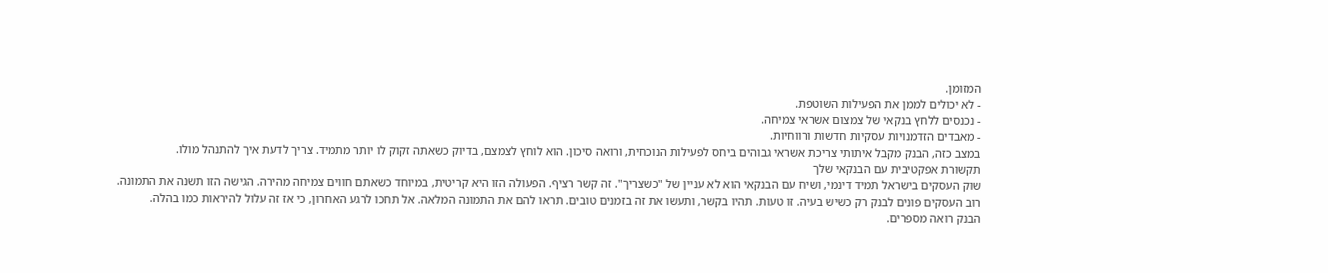המזומן.
- לא יכולים לממן את הפעילות השוטפת.
- נכנסים ללחץ בנקאי של צמצום אשראי צמיחה.
- מאבדים הזדמנויות עסקיות חדשות ורווחיות.
במצב כזה, הבנק מקבל איתותי צריכת אשראי גבוהים ביחס לפעילות הנוכחית, ורואה סיכון. הוא לוחץ לצמצם, בדיוק כשאתה זקוק לו יותר מתמיד. צריך לדעת איך להתנהל מולו.
תקשורת אפקטיבית עם הבנקאי שלך
שוק העסקים בישראל תמיד דינמי, ושיח עם הבנקאי הוא לא עניין של "כשצריך". זה קשר רציף. הפעולה הזו היא קריטית, במיוחד כשאתם חווים צמיחה מהירה. הגישה הזו תשנה את התמונה.
רוב העסקים פונים לבנק רק כשיש בעיה. זו טעות. תהיו בקשר, ותעשו את זה בזמנים טובים. תראו להם את התמונה המלאה. אל תחכו לרגע האחרון, כי אז זה עלול להיראות כמו בהלה.
הבנק רואה מספרים.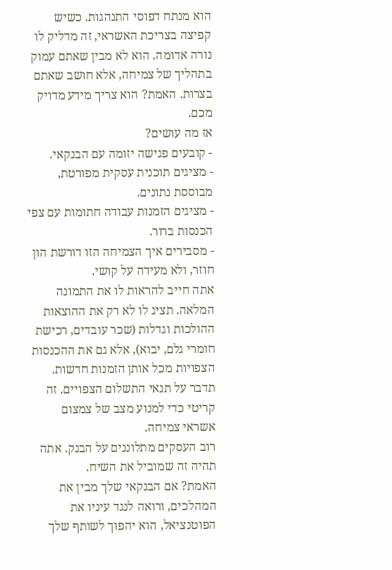הוא מנתח דפוסי התנהגות. כשיש קפיצה בצריכת האשראי, זה מדליק לו נורה אדומה. הוא לא מבין שאתם עמוק בתהליך של צמיחה, אלא חושב שאתם בצרות. האמת? הוא צריך מידע מדויק מכם.
אז מה עושים?
- קובעים פגישה יזומה עם הבנקאי.
- מציגים תוכנית עסקית מפורטת, מבוססת נתונים.
- מציגים הזמנות עבודה חתומות עם צפי הכנסות ברור.
- מסבירים איך הצמיחה הזו דורשת הון חוזר, ולא מעידה על קושי.
אתה חייב להראות לו את התמונה המלאה. תציג לו לא רק את ההוצאות ההולכות וגדלות (שכר עובדים, רכישת חומרי גלם, יבוא), אלא גם את ההכנסות הצפויות מכל אותן הזמנות חדשות. תדבר על תנאי התשלום הצפויים. זה קריטי כדי למנוע מצב של צמצום אשראי צמיחה.
רוב העסקים מתלוננים על הבנק. אתה תהיה זה שמוביל את השיח.
האמת? אם הבנקאי שלך מבין את המהלכים, ורואה לנגד עיניו את הפוטנציאל, הוא יהפוך לשותף שלך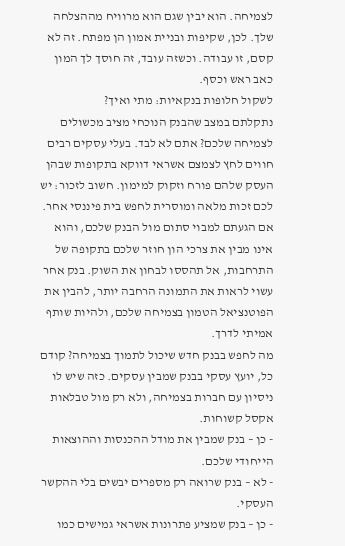לצמיחה. הוא יבין שגם הוא מרוויח מההצלחה שלך. לכן, שקיפות ובניית אמון הן מפתח. זה לא קסם, זו עבודה. וכשזה עובד, זה חוסך לך המון כאב ראש וכסף.
לשקול חלופות בנקאיות: מתי ואיך?
נתקלתם במצב שהבנק הנוכחי מציב מכשולים לצמיחה שלכם? אתם לא לבד. בעלי עסקים רבים חווים לחץ לצמצם אשראי דווקא בתקופות שבהן העסק שלהם פורח וזקוק למימון. חשוב לזכור: יש לכם זכות מלאה ומוסרית לחפש בית פיננסי אחר.
אם הגעתם למבוי סתום מול הבנק שלכם, והוא אינו מבין את צרכי הון חוזר שלכם בתקופה של התרחבות, אל תהססו לבחון את השוק. בנק אחר עשוי לראות את התמונה הרחבה יותר, להבין את הפוטנציאל הטמון בצמיחה שלכם, ולהיות שותף אמיתי לדרך.
מה לחפש בבנק חדש שיכול לתמוך בצמיחה? קודם כל, יועץ עסקי בבנק שמבין עסקים. כזה שיש לו ניסיון עם חברות בצמיחה, ולא רק מול טבלאות אקסל קשוחות.
- כן – בנק שמבין את מודל ההכנסות וההוצאות הייחודי שלכם.
- לא – בנק שרואה רק מספרים יבשים בלי ההקשר העסקי.
- כן – בנק שמציע פתרונות אשראי גמישים כמו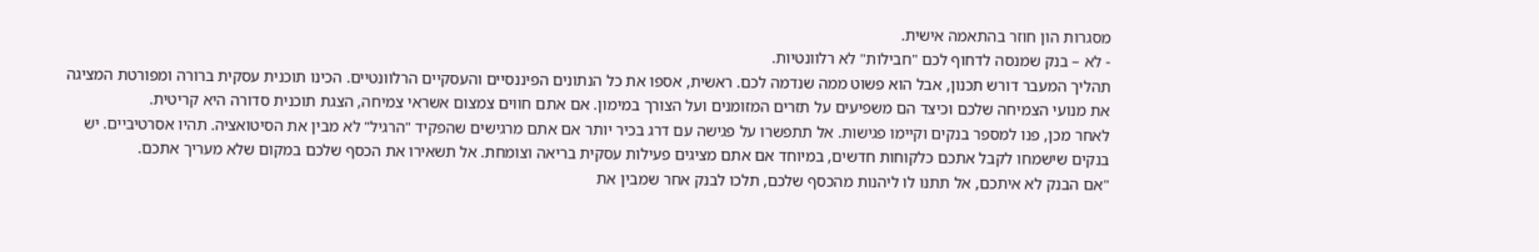מסגרות הון חוזר בהתאמה אישית.
- לא – בנק שמנסה לדחוף לכם "חבילות" לא רלוונטיות.
תהליך המעבר דורש תכנון, אבל הוא פשוט ממה שנדמה לכם. ראשית, אספו את כל הנתונים הפיננסיים והעסקיים הרלוונטיים. הכינו תוכנית עסקית ברורה ומפורטת המציגה את מנועי הצמיחה שלכם וכיצד הם משפיעים על תזרים המזומנים ועל הצורך במימון. אם אתם חווים צמצום אשראי צמיחה, הצגת תוכנית סדורה היא קריטית.
לאחר מכן, פנו למספר בנקים וקיימו פגישות. אל תתפשרו על פגישה עם דרג בכיר יותר אם אתם מרגישים שהפקיד "הרגיל" לא מבין את הסיטואציה. תהיו אסרטיביים. יש בנקים שישמחו לקבל אתכם כלקוחות חדשים, במיוחד אם אתם מציגים פעילות עסקית בריאה וצומחת. אל תשאירו את הכסף שלכם במקום שלא מעריך אתכם.
"אם הבנק לא איתכם, אל תתנו לו ליהנות מהכסף שלכם, תלכו לבנק אחר שמבין את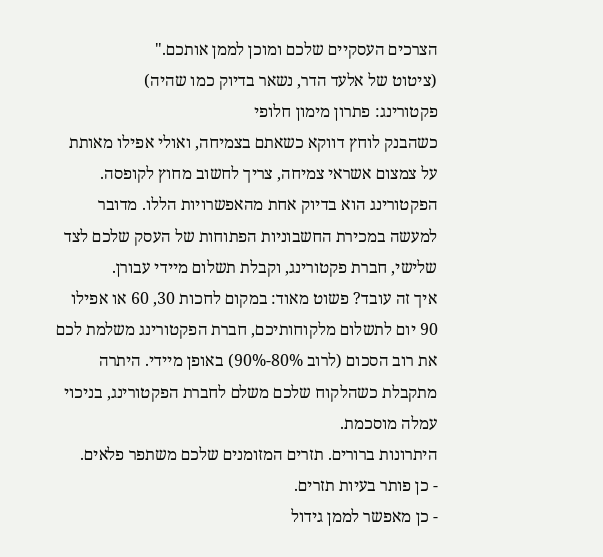הצרכים העסקיים שלכם ומוכן לממן אותכם."
(ציטוט של אלעד הדר, נשאר בדיוק כמו שהיה)
פקטורינג: פתרון מימון חלופי
כשהבנק לוחץ דווקא כשאתם בצמיחה, ואולי אפילו מאותת על צמצום אשראי צמיחה, צריך לחשוב מחוץ לקופסה. הפקטורינג הוא בדיוק אחת מהאפשרויות הללו. מדובר למעשה במכירת החשבוניות הפתוחות של העסק שלכם לצד שלישי, חברת פקטורינג, וקבלת תשלום מיידי עבורן.
איך זה עובד? פשוט מאוד: במקום לחכות 30, 60 או אפילו 90 יום לתשלום מלקוחותיכם, חברת הפקטורינג משלמת לכם את רוב הסכום (לרוב 80%-90%) באופן מיידי. היתרה מתקבלת כשהלקוח שלכם משלם לחברת הפקטורינג, בניכוי עמלה מוסכמת.
היתרונות ברורים. תזרים המזומנים שלכם משתפר פלאים.
- כן פותר בעיות תזרים.
- כן מאפשר לממן גידול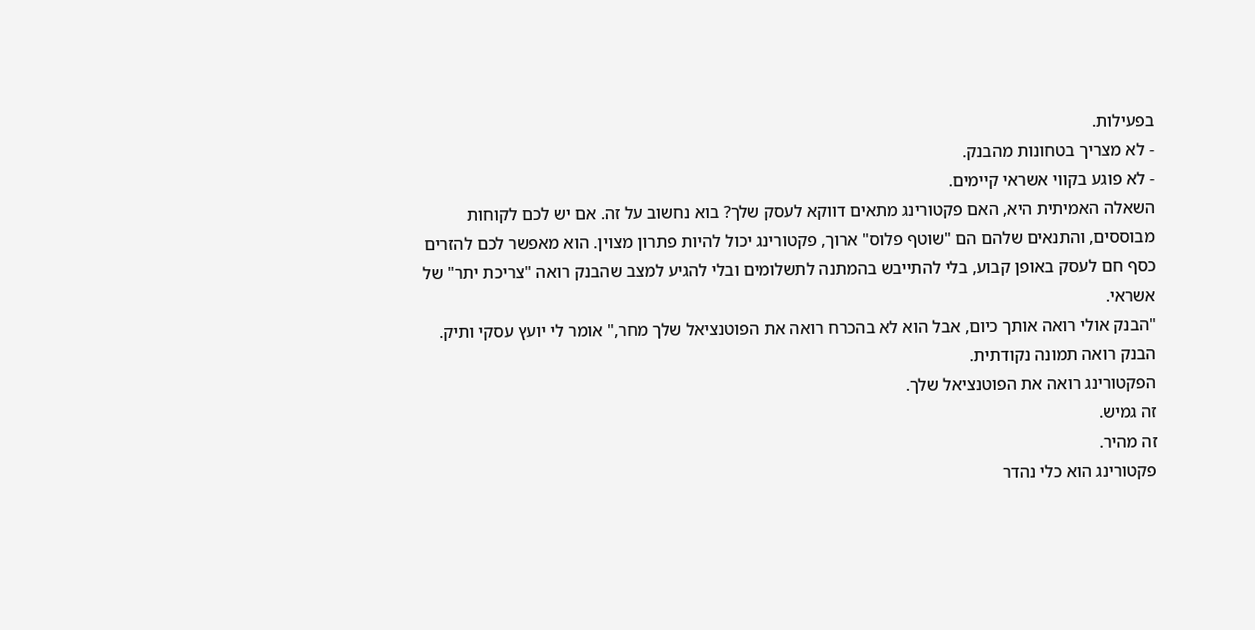בפעילות.
- לא מצריך בטחונות מהבנק.
- לא פוגע בקווי אשראי קיימים.
השאלה האמיתית היא, האם פקטורינג מתאים דווקא לעסק שלך? בוא נחשוב על זה. אם יש לכם לקוחות מבוססים, והתנאים שלהם הם "שוטף פלוס" ארוך, פקטורינג יכול להיות פתרון מצוין. הוא מאפשר לכם להזרים כסף חם לעסק באופן קבוע, בלי להתייבש בהמתנה לתשלומים ובלי להגיע למצב שהבנק רואה "צריכת יתר" של אשראי.
"הבנק אולי רואה אותך כיום, אבל הוא לא בהכרח רואה את הפוטנציאל שלך מחר," אומר לי יועץ עסקי ותיק.
הבנק רואה תמונה נקודתית.
הפקטורינג רואה את הפוטנציאל שלך.
זה גמיש.
זה מהיר.
פקטורינג הוא כלי נהדר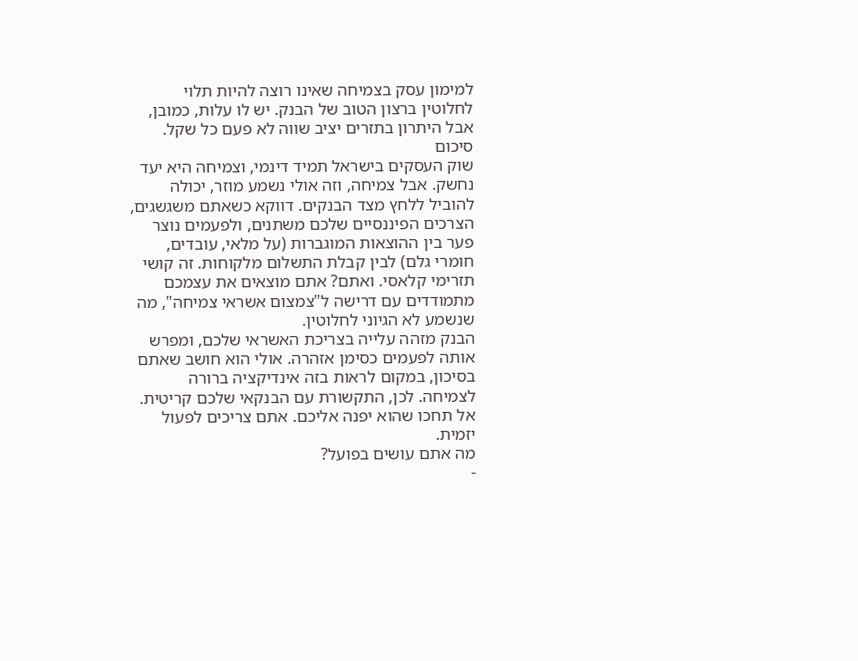למימון עסק בצמיחה שאינו רוצה להיות תלוי לחלוטין ברצון הטוב של הבנק. יש לו עלות, כמובן, אבל היתרון בתזרים יציב שווה לא פעם כל שקל.
סיכום
שוק העסקים בישראל תמיד דינמי, וצמיחה היא יעד נחשק. אבל צמיחה, וזה אולי נשמע מוזר, יכולה להוביל ללחץ מצד הבנקים. דווקא כשאתם משגשגים, הצרכים הפיננסיים שלכם משתנים, ולפעמים נוצר פער בין ההוצאות המוגברות (על מלאי, עובדים, חומרי גלם) לבין קבלת התשלום מלקוחות. זה קושי תזרימי קלאסי. ואתם? אתם מוצאים את עצמכם מתמודדים עם דרישה ל"צמצום אשראי צמיחה", מה שנשמע לא הגיוני לחלוטין.
הבנק מזהה עלייה בצריכת האשראי שלכם, ומפרש אותה לפעמים כסימן אזהרה. אולי הוא חושב שאתם בסיכון, במקום לראות בזה אינדיקציה ברורה לצמיחה. לכן, התקשורת עם הבנקאי שלכם קריטית. אל תחכו שהוא יפנה אליכם. אתם צריכים לפעול יזמית.
מה אתם עושים בפועל?
-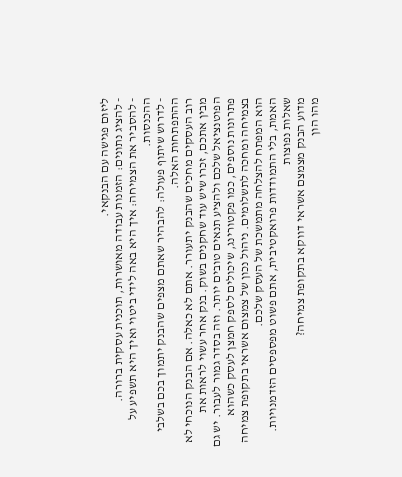ליזום פגישה עם הבנקאי.
- להציג נתונים: הזמנות עבודה מאושרות, תוכנית עסקית ברורה.
- להסביר את הצמיחה: איך היא באה לידי ביטוי ואיך היא תשפיע על ההכנסות.
- לדרוש שיתוף פעולה: להבהיר שאתם מצפים שהבנק יתמוך בכם בשלבי ההתפתחות האלה.
רוב העסקים מחכים שהבנק יתעורר. אתם לא כאלה. אם הבנק הנוכחי לא מבין אתכם, זכרו שיש עוד שחקנים בשוק. בנק אחר עשוי לראות את הפוטנציאל שלכם ולהציע תנאים טובים יותר. וזה בסדר גמור לעבור. יש גם פתרונות נוספים, כמו פקטורינג, שיכולים לספק חמצן לעסק כשהוא בצמיחה ומחכה לתשלומים. ניהול נכון של צמצום אשראי בתקופת צמיחה הוא המפתח להצלחה מתמשכת של העסק שלכם.
האמת, בלי התמודדות פרואקטיבית, אתם פשוט מפספסים הזדמנויות.
שאלות נפוצות
מדוע הבנק מצמצם אשראי דווקא בתקופת צמיחה?
מהו הון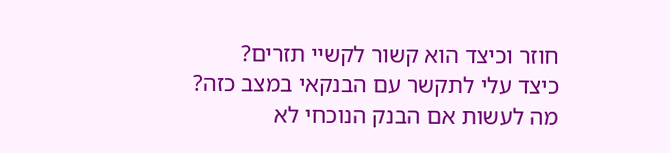חוזר וכיצד הוא קשור לקשיי תזרים?
כיצד עלי לתקשר עם הבנקאי במצב כזה?
מה לעשות אם הבנק הנוכחי לא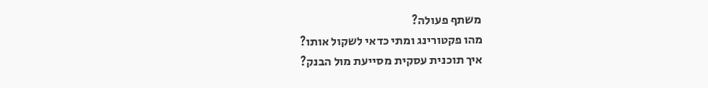משתף פעולה?
מהו פקטורינג ומתי כדאי לשקול אותו?
איך תוכנית עסקית מסייעת מול הבנק?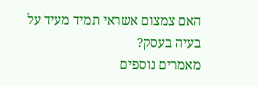האם צמצום אשראי תמיד מעיד על בעיה בעסק?
מאמרים נוספים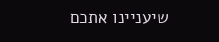שיעניינו אתכם